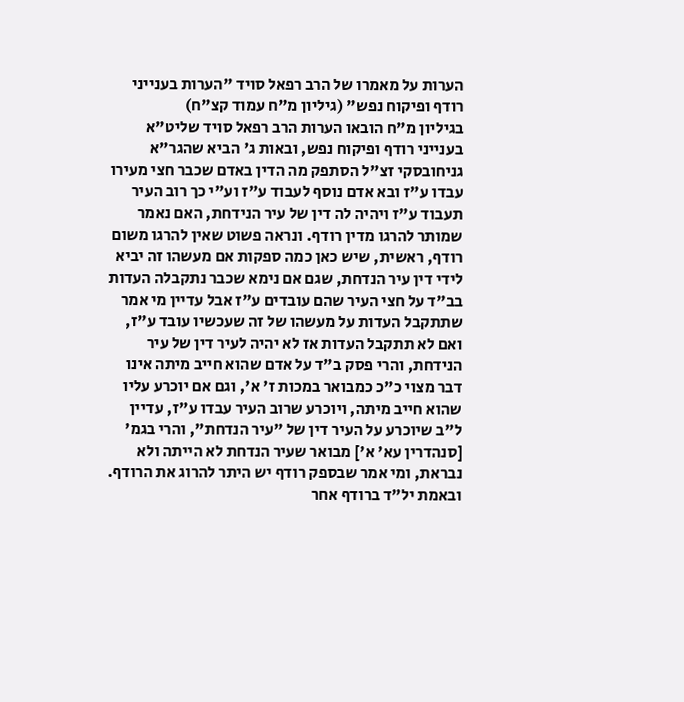הערות על מאמרו של הרב רפאל סויד "הערות בענייני רודף ופיקוח נפש" (גיליון מ"ח עמוד קצ"ח)
בגיליון מ"ח הובאו הערות הרב רפאל סויד שליט"א בענייני רודף ופיקוח נפש, ובאות ג' הביא שהגר"א גניחובסקי זצ"ל הסתפק מה הדין באדם שכבר חצי מעירו עבדו ע"ז ובא אדם נוסף לעבוד ע"ז וע"י כך רוב העיר תעבוד ע"ז ויהיה לה דין של עיר הנידחת, האם נאמר שמותר להרגו מדין רודף. ונראה פשוט שאין להרגו משום רודף, ראשית, שיש כאן כמה ספקות אם מעשהו זה יביא לידי דין עיר הנדחת, שגם אם נימא שכבר נתקבלה העדות בב"ד על חצי העיר שהם עובדים ע"ז אבל עדיין מי אמר שתתקבל העדות על מעשהו של זה שעכשיו עובד ע"ז, ואם לא תתקבל העדות אז לא יהיה לעיר דין של עיר הנידחת, והרי פסק ב"ד על אדם שהוא חייב מיתה אינו דבר מצוי כ"כ כמבואר במכות ז' א', וגם אם יוכרע עליו שהוא חייב מיתה, ויוכרע שרוב העיר עבדו ע"ז, עדיין ל"ב שיוכרע על העיר דין של "עיר הנדחת", והרי בגמ' [סנהדרין עא' א'] מבואר שעיר הנדחת לא הייתה ולא נבראת, ומי אמר שבספק רודף יש היתר להרוג את הרודף. ובאמת יל"ד ברודף אחר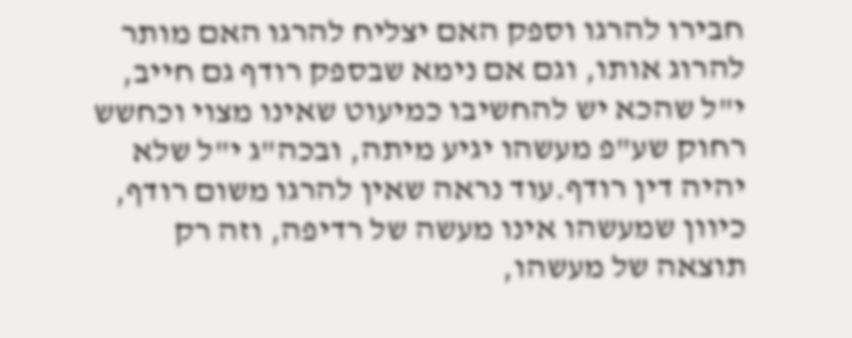חבירו להרגו וספק האם יצליח להרגו האם מותר להרוג אותו, וגם אם נימא שבספק רודף גם חייב, י"ל שהכא יש להחשיבו כמיעוט שאינו מצוי וכחשש רחוק שע"פ מעשהו יגיע מיתה, ובכה"ג י"ל שלא יהיה דין רודף.עוד נראה שאין להרגו משום רודף, כיוון שמעשהו אינו מעשה של רדיפה, וזה רק תוצאה של מעשהו,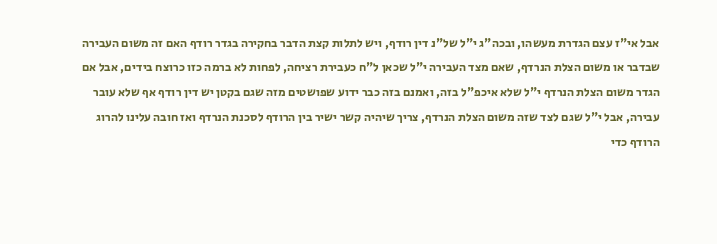אבל אי"ז עצם הגדרת מעשהו, ובכה"ג י"ל של"נ דין רודף, ויש לתלות קצת הדבר בחקירה בגדר רודף האם זה משום העבירה שבדבר או משום הצלת הנרדף, שאם מצד העבירה י"ל שכאן ל"ח כעבירת רציחה, לפחות לא ברמה כזו כרוצח בידים, אבל אם הגדר משום הצלת הנרדף י"ל שלא איכפ"ל בזה, ואמנם בזה כבר ידוע שפושטים מזה שגם בקטן יש דין רודף אף שלא עובר עבירה, אבל י"ל שגם לצד שזה משום הצלת הנרדף, צריך שיהיה קשר ישיר בין הרודף לסכנת הנרדף ואז חובה עלינו להרוג הרודף כדי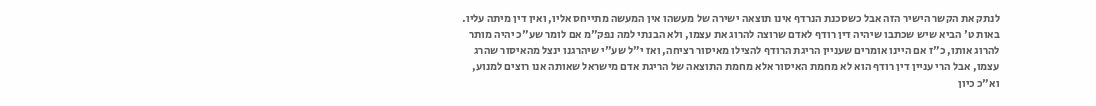לנתק את הקשר הישיר הזה אבל כשסכנת הנרדף אינו תוצאה ישירה של מעשהו אין המעשה מתייחס אליו, ואין דין מיתה עליו.
באות ט' הביא שיש שכתבו שיהיה דין רודף לאדם שרוצה להרוג את עצמו, ולא הבנתי למה נפק"מ אם לומר שע"כ יהיה מותר להרוג אותו, כ"ז אם היינו אומרים שעניין הריגת הרודף להצילו מאיסור רציחה, ואז י"ל שע"י שיהרגנו ינצל מהאיסור שהרג עצמו, אבל הרי עניין דין רודף הוא לא מחמת האיסור אלא מחמת התוצאה של הריגת אדם מישראל שאותה אנו רוצים למנוע, וא"כ כיון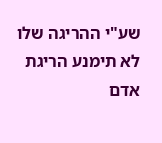שע"י ההריגה שלו לא תימנע הריגת אדם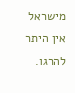מישראל אין היתר להרגו.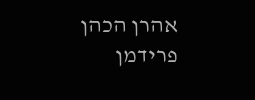אהרן הכהן פרידמן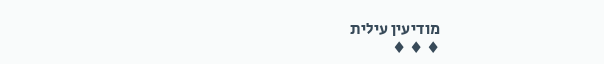מודיעין עילית
♦ ♦ ♦